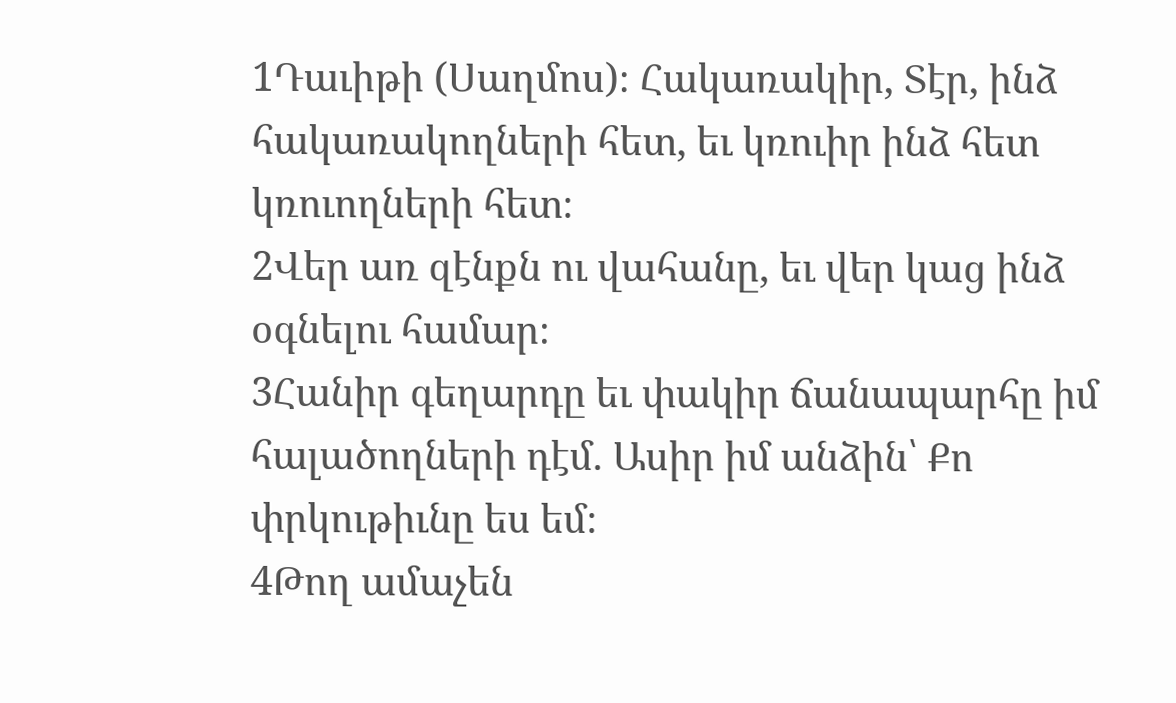1Դաւիթի (Սաղմոս)։ Հակառակիր, Տէր, ինձ հակառակողների հետ, եւ կռուիր ինձ հետ կռուողների հետ։
2Վեր առ զէնքն ու վահանը, եւ վեր կաց ինձ օգնելու համար։
3Հանիր գեղարդը եւ փակիր ճանապարհը իմ հալածողների դէմ. Ասիր իմ անձին՝ Քո փրկութիւնը ես եմ։
4Թող ամաչեն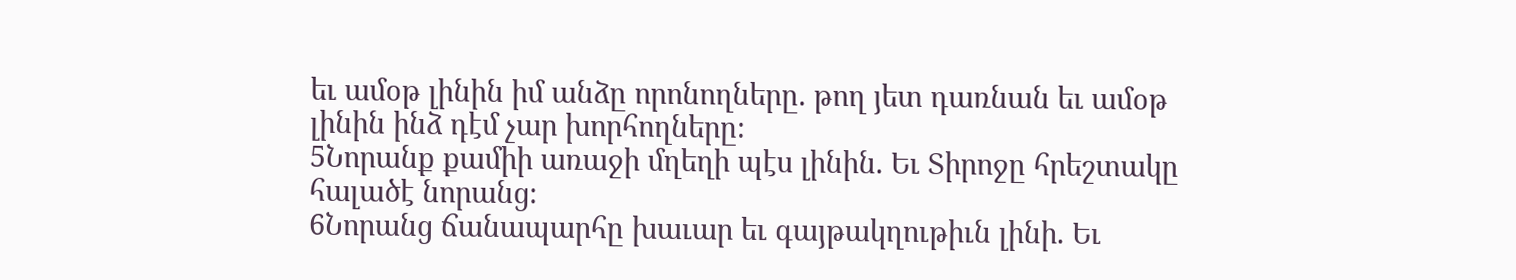եւ ամօթ լինին իմ անձը որոնողները. թող յետ դառնան եւ ամօթ լինին ինձ դէմ չար խորհողները։
5Նորանք քամիի առաջի մղեղի պէս լինին. Եւ Տիրոջը հրեշտակը հալածէ նորանց։
6Նորանց ճանապարհը խաւար եւ գայթակղութիւն լինի. Եւ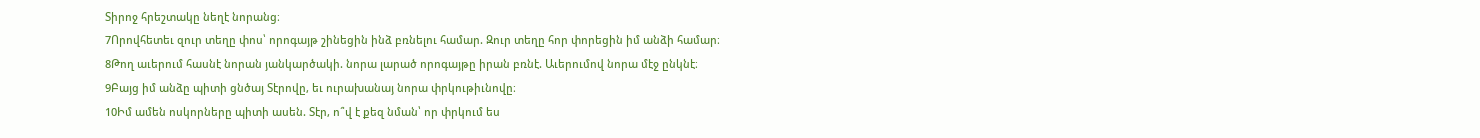Տիրոջ հրեշտակը նեղէ նորանց։
7Որովհետեւ զուր տեղը փոս՝ որոգայթ շինեցին ինձ բռնելու համար. Զուր տեղը հոր փորեցին իմ անձի համար։
8Թող աւերում հասնէ նորան յանկարծակի. նորա լարած որոգայթը իրան բռնէ. Աւերումով նորա մէջ ընկնէ։
9Բայց իմ անձը պիտի ցնծայ Տէրովը, եւ ուրախանայ նորա փրկութիւնովը։
10Իմ ամեն ոսկորները պիտի ասեն. Տէր, ո՞վ է քեզ նման՝ որ փրկում ես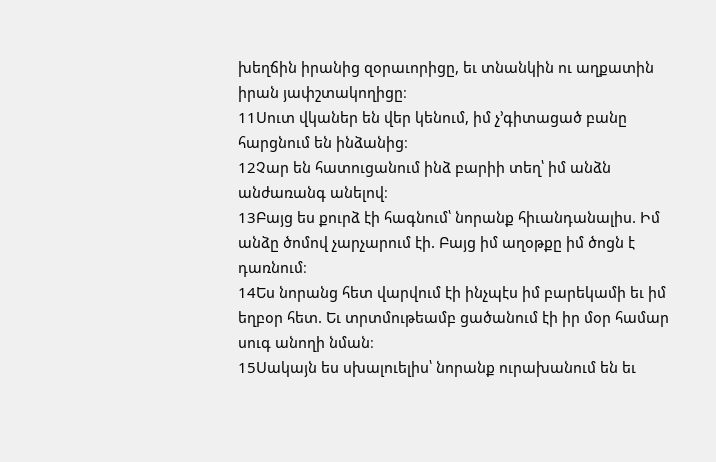խեղճին իրանից զօրաւորիցը, եւ տնանկին ու աղքատին իրան յափշտակողիցը։
11Սուտ վկաներ են վեր կենում, իմ չ’գիտացած բանը հարցնում են ինձանից։
12Չար են հատուցանում ինձ բարիի տեղ՝ իմ անձն անժառանգ անելով։
13Բայց ես քուրձ էի հագնում՝ նորանք հիւանդանալիս. Իմ անձը ծոմով չարչարում էի. Բայց իմ աղօթքը իմ ծոցն է դառնում։
14Ես նորանց հետ վարվում էի ինչպէս իմ բարեկամի եւ իմ եղբօր հետ. Եւ տրտմութեամբ ցածանում էի իր մօր համար սուգ անողի նման։
15Սակայն ես սխալուելիս՝ նորանք ուրախանում են եւ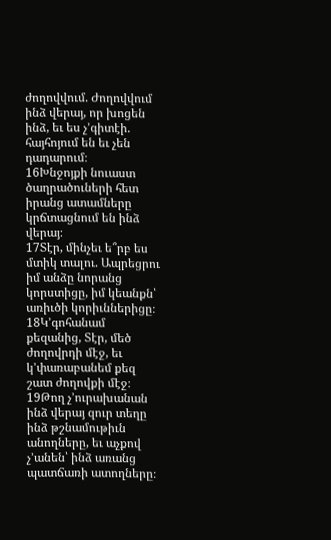ժողովվում. Ժողովվում ինձ վերայ, որ խոցեն ինձ, եւ ես չ’գիտէի. հայհոյում են եւ չեն դադարում։
16Խնջոյքի նուաստ ծաղրածուների հետ իրանց ատամները կրճտացնում են ինձ վերայ։
17Տէր, մինչեւ ե՞րբ ես մտիկ տալու. Ապրեցրու իմ անձը նորանց կորստիցը, իմ կեանքն՝ առիւծի կորիւններիցը։
18Կ’գոհանամ քեզանից, Տէր, մեծ ժողովրդի մէջ, եւ կ’փառաբանեմ քեզ շատ ժողովքի մէջ։
19Թող չ’ուրախանան ինձ վերայ զուր տեղը ինձ թշնամութիւն անողները, եւ աչքով չ’անեն՝ ինձ առանց պատճառի ատողները։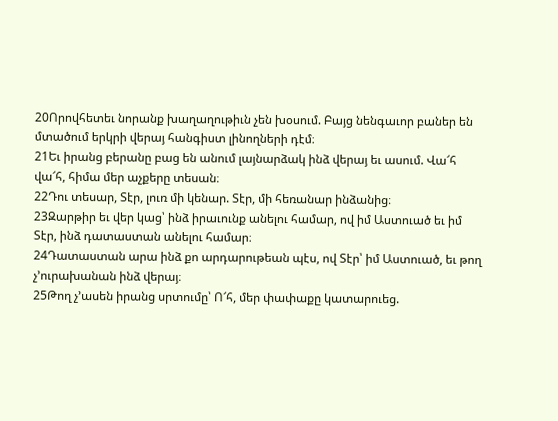20Որովհետեւ նորանք խաղաղութիւն չեն խօսում. Բայց նենգաւոր բաներ են մտածում երկրի վերայ հանգիստ լինողների դէմ։
21Եւ իրանց բերանը բաց են անում լայնարձակ ինձ վերայ եւ ասում. Վա՜հ վա՜հ, հիմա մեր աչքերը տեսան։
22Դու տեսար, Տէր, լուռ մի կենար. Տէր, մի հեռանար ինձանից։
23Զարթիր եւ վեր կաց՝ ինձ իրաւունք անելու համար, ով իմ Աստուած եւ իմ Տէր, ինձ դատաստան անելու համար։
24Դատաստան արա ինձ քո արդարութեան պէս, ով Տէր՝ իմ Աստուած, եւ թող չ’ուրախանան ինձ վերայ։
25Թող չ’ասեն իրանց սրտումը՝ Ո՜հ, մեր փափաքը կատարուեց.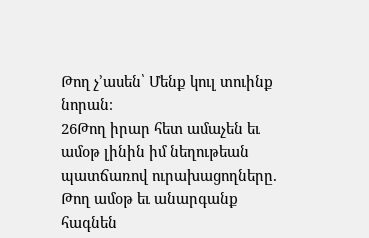Թող չ’ասեն՝ Մենք կուլ տուինք նորան։
26Թող իրար հետ ամաչեն եւ ամօթ լինին իմ նեղութեան պատճառով ուրախացողները. Թող ամօթ եւ անարգանք հագնեն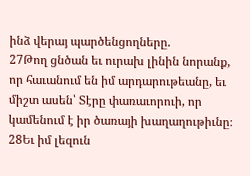ինձ վերայ պարծենցողները.
27Թող ցնծան եւ ուրախ լինին նորանք, որ հաւանում են իմ արդարութեանը, եւ միշտ ասեն՝ Տէրը փառաւորուի, որ կամենում է իր ծառայի խաղաղութիւնը։
28Եւ իմ լեզուն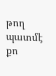թող պատմէ քո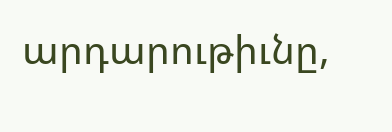արդարութիւնը,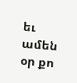եւ ամեն օր քո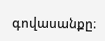գովասանքը։